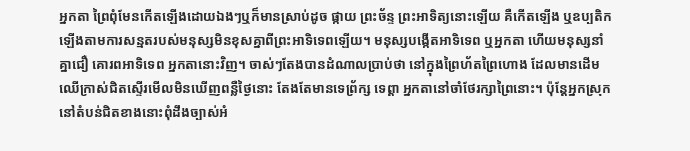អ្នកតា ព្រៃពុំមែនកើតឡើងដោយឯងៗឬក៏មានស្រាប់ដូច ផ្កាយ ព្រះច័ន្ទ ព្រះអាទិត្យនោះឡើយ គឺកើតឡើង ឬឧប្បតិកឡើងតាមការសន្មតរបស់មនុស្សមិនខុសគ្នាពីព្រះអាទិទេពឡើយ។ មនុស្សបង្កើតអាទិទេព ឬអ្នកតា ហើយមនុស្សនាំគ្នាជឿ គោរពអាទិទេព អ្នកតានោះវិញ។ ចាស់ៗតែងបានដំណាលប្រាប់ថា នៅក្នុងព្រៃហ័តព្រៃហោង ដែលមានដើមឈើក្រាស់ជិតស្ទើរមើលមិនឃើញពន្លឺថ្ងៃនោះ តែងតែមានទេព្រ័ក្ស ទេព្តា អ្នកតានៅចាំថែរក្សាព្រៃនោះ។ ប៉ុន្តែអ្នកស្រុកនៅតំបន់ជិតខាងនោះពុំដឹងច្បាស់អំ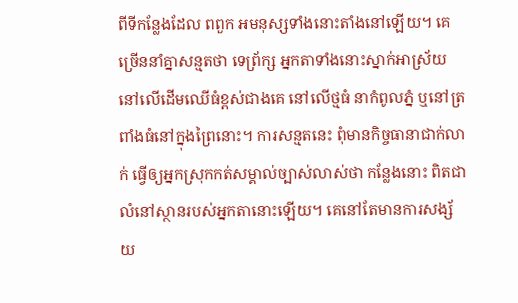ពីទីកន្លែងដែល ពពួក អមនុស្សទាំងនោះតាំងនៅឡើយ។ គេច្រើននាំគ្នាសន្មតថា ទេព្រ័ក្ស អ្នកតាទាំងនោះស្នាក់អាស្រ័យនៅលើដើមឈើធំខ្ពស់ជាងគេ នៅលើថ្មធំ នាកំពូលភ្នំ ឬនៅត្រពាំងធំនៅក្នុងព្រៃនោះ។ ការសន្មតនេះ ពុំមានកិច្ចធានាជាក់លាក់ ធ្វើឲ្យអ្នកស្រុកកត់សម្គាល់ច្បាស់លាស់ថា កន្លែងនោះ ពិតជាលំនៅស្ថានរបស់អ្នកតានោះឡើយ។ គេនៅតែមានការសង្ស័យ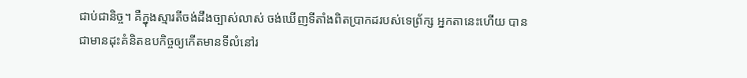ជាប់ជានិច្ច។ គឺក្នុងស្មារតីចង់ដឹងច្បាស់លាស់ ចង់ឃើញទីតាំងពិតប្រាកដរបស់ទេព្រ័ក្ស អ្នកតានេះហើយ បានជាមានដុះគំនិតឧបកិច្ចឲ្យកើតមានទីលំនៅរ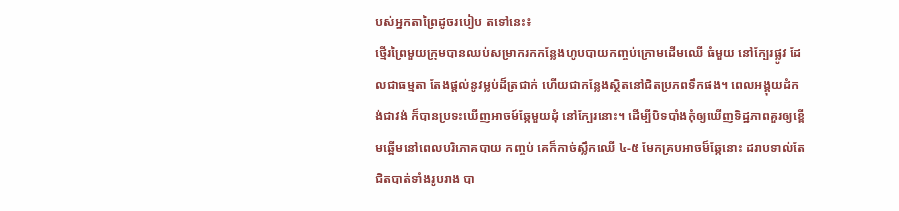បស់អ្នកតាព្រៃដូចរបៀប តទៅនេះ៖
ថ្មើរព្រៃមួយក្រុមបានឈប់សម្រាករកកន្លែងហូបបាយកញ្ចប់ក្រោមដើមឈើ ធំមួយ នៅក្បែរផ្លូវ ដែលជាធម្មតា តែងផ្តល់នូវម្លប់ដ៏ត្រជាក់ ហើយជាកន្លែងស្ថិតនៅជិតប្រភពទឹកផង។ ពេលអង្គុយដំកង់ជាវង់ ក៏បានប្រទះឃើញអាចម៍ឆ្កែមួយដុំ នៅក្បែរនោះ។ ដើម្បីបិទបាំងកុំឲ្យឃើញទិដ្ឋភាពគួរឲ្យខ្ពើមឆ្អើមនៅពេលបរិភោគបាយ កញ្ចប់ គេក៏កាច់ស្លឹកឈើ ៤-៥ មែកគ្របអាចម៏ឆ្កែនោះ ដរាបទាល់តែជិតបាត់ទាំងរូបរាង បា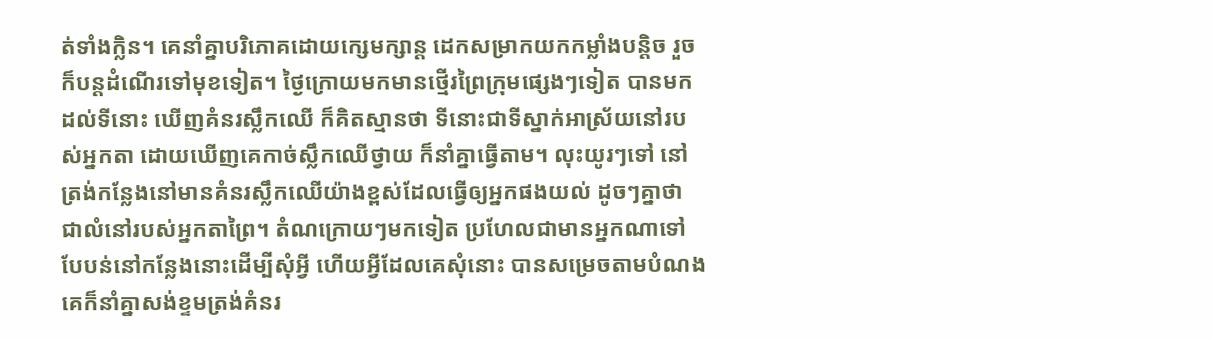ត់ទាំងក្លិន។ គេនាំគ្នាបរិភោគដោយក្សេមក្សាន្ត ដេកសម្រាកយកកម្លាំងបន្តិច រួចក៏បន្តដំណើរទៅមុខទៀត។ ថ្ងៃក្រោយមកមានថ្មើរព្រៃក្រុមផ្សេងៗទៀត បានមកដល់ទីនោះ ឃើញគំនរស្លឹកឈើ ក៏គិតស្មានថា ទីនោះជាទីស្នាក់អាស្រ័យនៅរបស់អ្នកតា ដោយឃើញគេកាច់ស្លឹកឈើថ្វាយ ក៏នាំគ្នាធ្វើតាម។ លុះយូរៗទៅ នៅត្រង់កន្លែងនៅមានគំនរស្លឹកឈើយ៉ាងខ្ពស់ដែលធ្វើឲ្យអ្នកផងយល់ ដូចៗគ្នាថា ជាលំនៅរបស់អ្នកតាព្រៃ។ តំណក្រោយៗមកទៀត ប្រហែលជាមានអ្នកណាទៅបែបន់នៅកន្លែងនោះដើម្បីសុំអ្វី ហើយអ្វីដែលគេសុំនោះ បានសម្រេចតាមបំណង គេក៏នាំគ្នាសង់ខ្ទមត្រង់គំនរ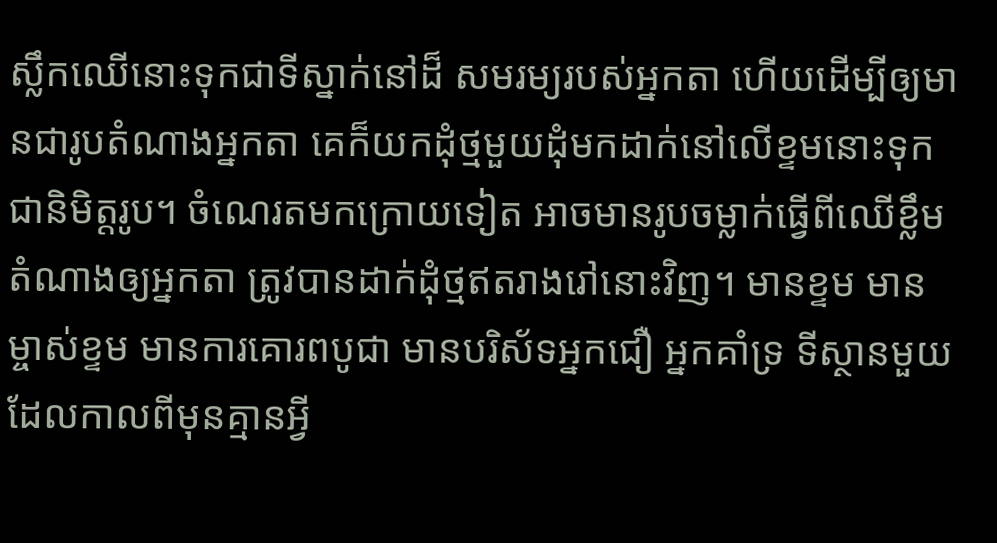ស្លឹកឈើនោះទុកជាទីស្នាក់នៅដ៏ សមរម្យរបស់អ្នកតា ហើយដើម្បីឲ្យមានជារូបតំណាងអ្នកតា គេក៏យកដុំថ្មមួយដុំមកដាក់នៅលើខ្ទមនោះទុកជានិមិត្តរូប។ ចំណេរតមកក្រោយទៀត អាចមានរូបចម្លាក់ធ្វើពីឈើខ្លឹមតំណាងឲ្យអ្នកតា ត្រូវបានដាក់ដុំថ្មឥតរាងរៅនោះវិញ។ មានខ្ទម មានម្ចាស់ខ្ទម មានការគោរពបូជា មានបរិស័ទអ្នកជឿ អ្នកគាំទ្រ ទីស្ថានមួយ ដែលកាលពីមុនគ្មានអ្វី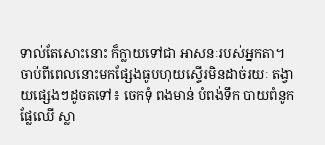ទាល់តែសោះនោះ ក៏ក្លាយទៅជា អាសនៈរបស់អ្នកតា។ ចាប់ពីពេលនោះមកផ្សែងធូបហុយស្ទើរមិនដាច់រយៈ តង្វាយផ្សេងៗដូចតទៅ៖ ចេកទុំ ពងមាន់ បំពង់ទឹក បាយពំនូក ផ្លែឈើ ស្លា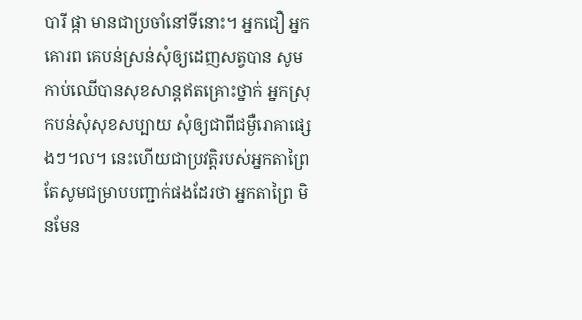បារី ផ្កា មានជាប្រចាំនៅទីនោះ។ អ្នកជឿ អ្នកគោរព គេបន់ស្រន់សុំឲ្យដេញសត្វបាន សូមកាប់ឈើបានសុខសាន្តឥតគ្រោះថ្នាក់ អ្នកស្រុកបន់សុំសុខសប្បាយ សុំឲ្យជាពីជម្ងឺរោគាផ្សេងៗ។ល។ នេះហើយជាប្រវត្តិរបស់អ្នកតាព្រៃ តែសូមជម្រាបបញ្ជាក់ផងដែរថា អ្នកតាព្រៃ មិនមែន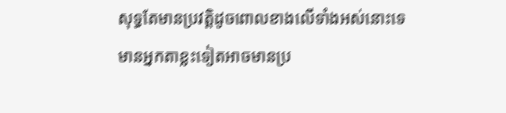សុទ្ធតែមានប្រវត្តិដូចពោលខាងលើទាំងអស់នោះទេ មានអ្នកតាខ្លះទៀតអាចមានប្រ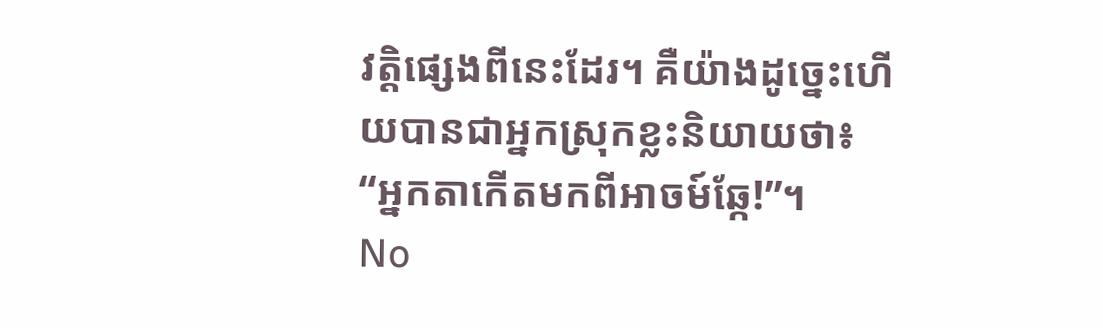វត្តិផ្សេងពីនេះដែរ។ គឺយ៉ាងដូច្នេះហើយបានជាអ្នកស្រុកខ្លះនិយាយថា៖ “អ្នកតាកើតមកពីអាចម៍ឆ្កែ!”។
No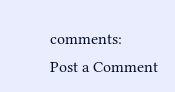comments:
Post a Comment